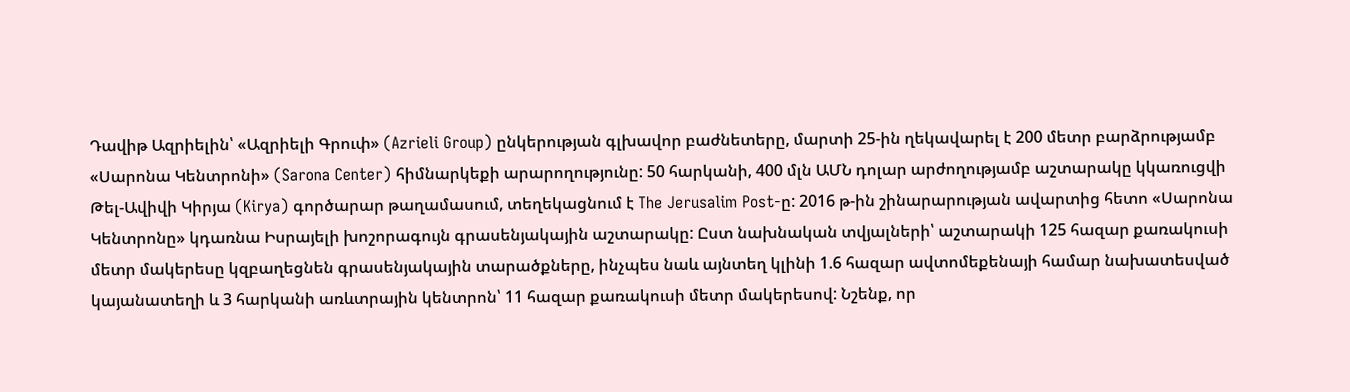Դավիթ Ազրիելին՝ «Ազրիելի Գրուփ» (Azrieli Group) ընկերության գլխավոր բաժնետերը, մարտի 25-ին ղեկավարել է 200 մետր բարձրությամբ «Սարոնա Կենտրոնի» (Sarona Center) հիմնարկեքի արարողությունը: 50 հարկանի, 400 մլն ԱՄՆ դոլար արժողությամբ աշտարակը կկառուցվի Թել-Ավիվի Կիրյա (Kirya) գործարար թաղամասում, տեղեկացնում է The Jerusalim Post-ը: 2016 թ-ին շինարարության ավարտից հետո «Սարոնա Կենտրոնը» կդառնա Իսրայելի խոշորագույն գրասենյակային աշտարակը: Ըստ նախնական տվյալների՝ աշտարակի 125 հազար քառակուսի մետր մակերեսը կզբաղեցնեն գրասենյակային տարածքները, ինչպես նաև այնտեղ կլինի 1.6 հազար ավտոմեքենայի համար նախատեսված կայանատեղի և 3 հարկանի առևտրային կենտրոն՝ 11 հազար քառակուսի մետր մակերեսով: Նշենք, որ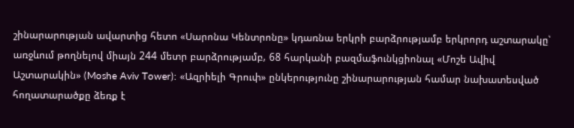շինարարության ավարտից հետո «Սարոնա Կենտրոնը» կդառնա երկրի բարձրությամբ երկրորդ աշտարակը՝ առջևում թողնելով միայն 244 մետր բարձրությամբ, 68 հարկանի բազմաֆունկցիոնալ «Մոշե Ավիվ Աշտարակին» (Moshe Aviv Tower): «Ազրիելի Գրուփ» ընկերությունը շինարարության համար նախատեսված հողատարածքը ձեռք է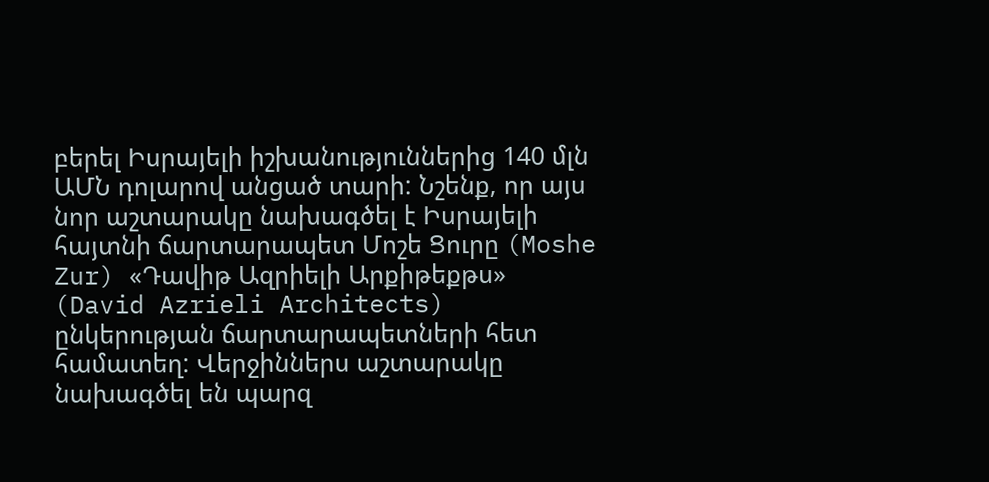բերել Իսրայելի իշխանություններից 140 մլն ԱՄՆ դոլարով անցած տարի: Նշենք, որ այս նոր աշտարակը նախագծել է Իսրայելի հայտնի ճարտարապետ Մոշե Ցուրը (Moshe Zur) «Դավիթ Ազրիելի Արքիթեքթս» (David Azrieli Architects) ընկերության ճարտարապետների հետ համատեղ: Վերջիններս աշտարակը նախագծել են պարզ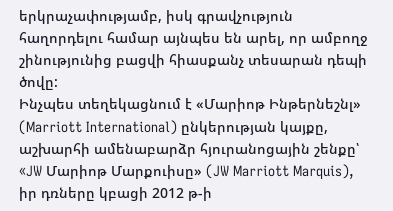երկրաչափությամբ, իսկ գրավչություն հաղորդելու համար այնպես են արել, որ ամբողջ շինությունից բացվի հիասքանչ տեսարան դեպի ծովը:
Ինչպես տեղեկացնում է «Մարիոթ Ինթերնեշնլ» (Marriott International) ընկերության կայքը, աշխարհի ամենաբարձր հյուրանոցային շենքը՝ «JW Մարիոթ Մարքուիսը» (JW Marriott Marquis), իր դռները կբացի 2012 թ-ի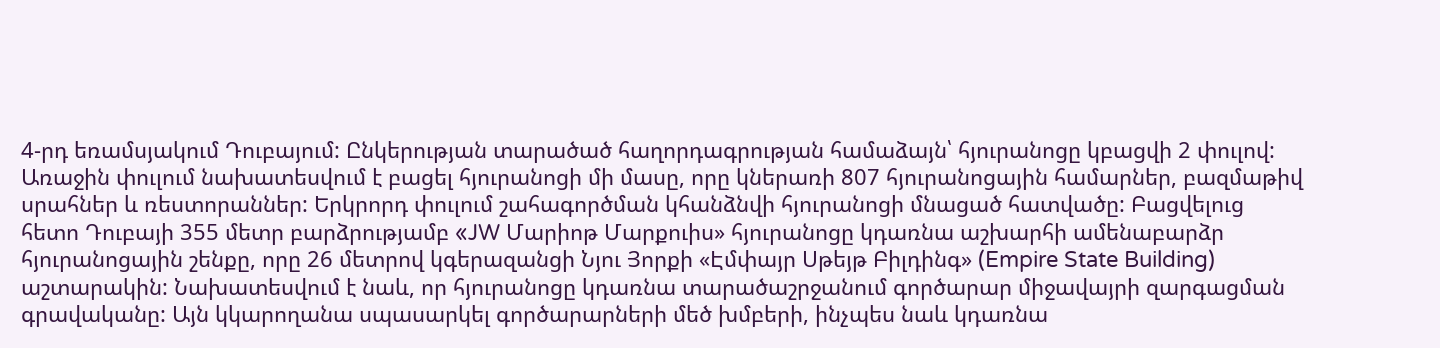4-րդ եռամսյակում Դուբայում: Ընկերության տարածած հաղորդագրության համաձայն՝ հյուրանոցը կբացվի 2 փուլով: Առաջին փուլում նախատեսվում է բացել հյուրանոցի մի մասը, որը կներառի 807 հյուրանոցային համարներ, բազմաթիվ սրահներ և ռեստորաններ: Երկրորդ փուլում շահագործման կհանձնվի հյուրանոցի մնացած հատվածը: Բացվելուց հետո Դուբայի 355 մետր բարձրությամբ «JW Մարիոթ Մարքուիս» հյուրանոցը կդառնա աշխարհի ամենաբարձր հյուրանոցային շենքը, որը 26 մետրով կգերազանցի Նյու Յորքի «Էմփայր Սթեյթ Բիլդինգ» (Empire State Building) աշտարակին: Նախատեսվում է նաև, որ հյուրանոցը կդառնա տարածաշրջանում գործարար միջավայրի զարգացման գրավականը: Այն կկարողանա սպասարկել գործարարների մեծ խմբերի, ինչպես նաև կդառնա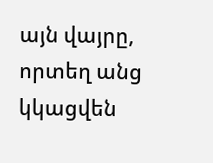այն վայրը, որտեղ անց կկացվեն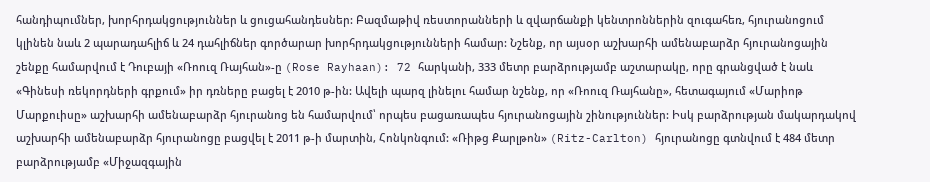հանդիպումներ, խորհրդակցություններ և ցուցահանդեսներ: Բազմաթիվ ռեստորանների և զվարճանքի կենտրոններին զուգահեռ, հյուրանոցում կլինեն նաև 2 պարադահլիճ և 24 դահլիճներ գործարար խորհրդակցությունների համար: Նշենք, որ այսօր աշխարհի ամենաբարձր հյուրանոցային շենքը համարվում է Դուբայի «Ռոուզ Ռայհան»-ը (Rose Rayhaan): 72 հարկանի, 333 մետր բարձրությամբ աշտարակը, որը գրանցված է նաև «Գինեսի ռեկորդների գրքում» իր դռները բացել է 2010 թ-ին: Ավելի պարզ լինելու համար նշենք, որ «Ռոուզ Ռայհանը», հետագայում «Մարիոթ Մարքուիսը» աշխարհի ամենաբարձր հյուրանոց են համարվում՝ որպես բացառապես հյուրանոցային շինություններ: Իսկ բարձրության մակարդակով աշխարհի ամենաբարձր հյուրանոցը բացվել է 2011 թ-ի մարտին, Հոնկոնգում: «Ռիթց Քարլթոն» (Ritz-Carlton) հյուրանոցը գտնվում է 484 մետր բարձրությամբ «Միջազգային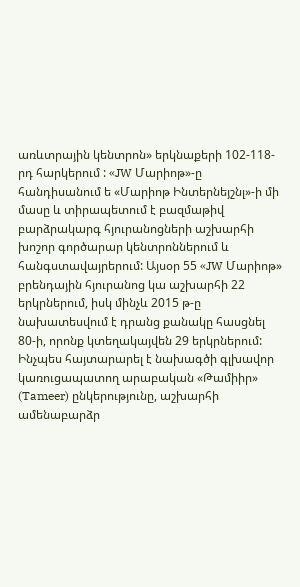առևտրային կենտրոն» երկնաքերի 102-118-րդ հարկերում : «JW Մարիոթ»-ը հանդիսանում ե «Մարիոթ Ինտերնեյշնլ»-ի մի մասը և տիրապետում է բազմաթիվ բարձրակարգ հյուրանոցների աշխարհի խոշոր գործարար կենտրոններում և հանգստավայրերում: Այսօր 55 «JW Մարիոթ» բրենդային հյուրանոց կա աշխարհի 22 երկրներում, իսկ մինչև 2015 թ-ը նախատեսվում է դրանց քանակը հասցնել 80-ի, որոնք կտեղակայվեն 29 երկրներում:
Ինչպես հայտարարել է նախագծի գլխավոր կառուցապատող արաբական «Թամիիր» (Tameer) ընկերությունը, աշխարհի ամենաբարձր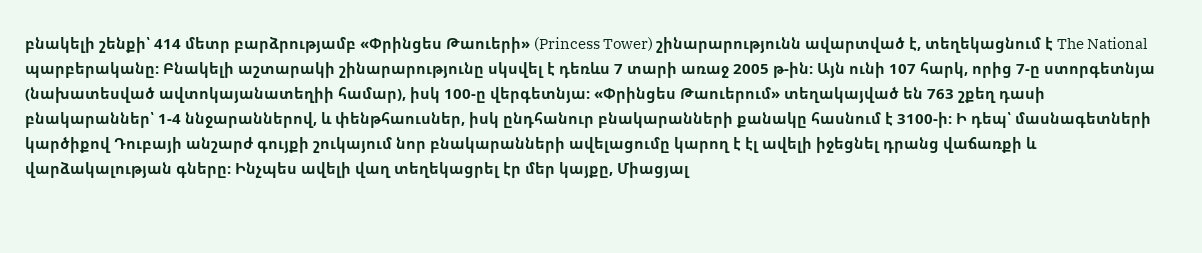բնակելի շենքի՝ 414 մետր բարձրությամբ «Փրինցես Թաուերի» (Princess Tower) շինարարությունն ավարտված է, տեղեկացնում է The National պարբերականը: Բնակելի աշտարակի շինարարությունը սկսվել է դեռևս 7 տարի առաջ 2005 թ-ին: Այն ունի 107 հարկ, որից 7-ը ստորգետնյա (նախատեսված ավտոկայանատեղիի համար), իսկ 100-ը վերգետնյա: «Փրինցես Թաուերում» տեղակայված են 763 շքեղ դասի բնակարաններ՝ 1-4 ննջարաններով, և փենթհաուսներ, իսկ ընդհանուր բնակարանների քանակը հասնում է 3100-ի: Ի դեպ՝ մասնագետների կարծիքով Դուբայի անշարժ գույքի շուկայում նոր բնակարանների ավելացումը կարող է էլ ավելի իջեցնել դրանց վաճառքի և վարձակալության գները: Ինչպես ավելի վաղ տեղեկացրել էր մեր կայքը, Միացյալ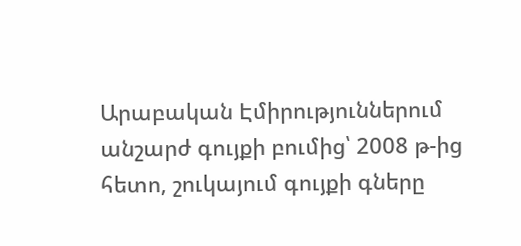Արաբական Էմիրություններում անշարժ գույքի բումից՝ 2008 թ-ից հետո, շուկայում գույքի գները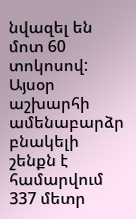նվազել են մոտ 60 տոկոսով: Այսօր աշխարհի ամենաբարձր բնակելի շենքն է համարվում 337 մետր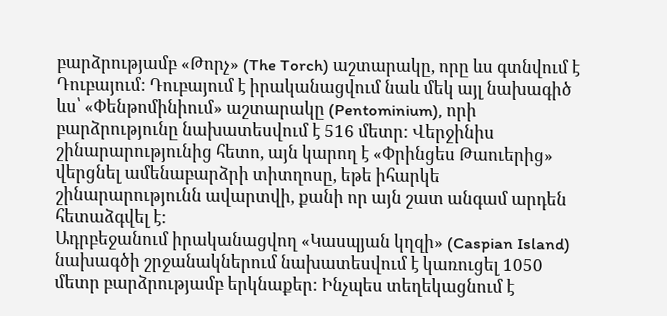բարձրությամբ «Թորչ» (The Torch) աշտարակը, որը ևս գտնվում է Դուբայում: Դուբայում է իրականացվում նաև մեկ այլ նախագիծ ևս՝ «Փենթոմինիում» աշտարակը (Pentominium), որի բարձրությունը նախատեսվում է 516 մետր: Վերջինիս շինարարությունից հետո, այն կարող է «Փրինցես Թաուերից» վերցնել ամենաբարձրի տիտղոսը, եթե իհարկե շինարարությունն ավարտվի, քանի որ այն շատ անգամ արդեն հետաձգվել է:
Ադրբեջանում իրականացվող «Կասպյան կղզի» (Caspian Island) նախագծի շրջանակներում նախատեսվում է կառուցել 1050 մետր բարձրությամբ երկնաքեր: Ինչպես տեղեկացնում է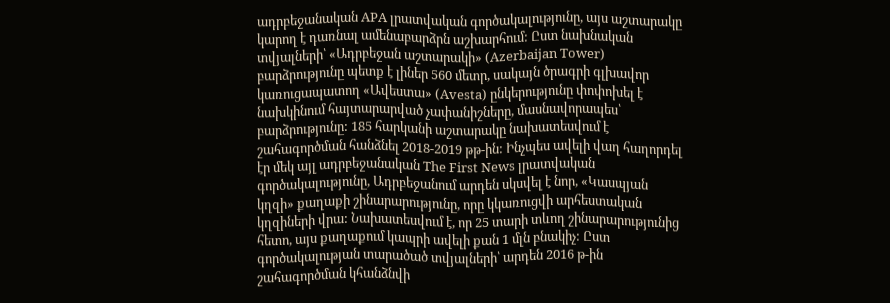ադրբեջանական APA լրատվական գործակալությունը, այս աշտարակը կարող է դառնալ ամենաբարձրն աշխարհում: Ըստ նախնական տվյալների՝ «Ադրբեջան աշտարակի» (Azerbaijan Tower) բարձրությունը պետք է լիներ 560 մետր, սակայն ծրագրի գլխավոր կառուցապատող «Ավեստա» (Avesta) ընկերությունը փոփոխել է նախկինում հայտարարված չափանիշները, մասնավորապես՝ բարձրությունը: 185 հարկանի աշտարակը նախատեսվում է շահագործման հանձնել 2018-2019 թթ-ին: Ինչպես ավելի վաղ հաղորդել էր մեկ այլ ադրբեջանական The First News լրատվական գործակալությունը, Ադրբեջանում արդեն սկսվել է նոր, «Կասպյան կղզի» քաղաքի շինարարությունը, որը կկառուցվի արհեստական կղզիների վրա: Նախատեսվում է, որ 25 տարի տևող շինարարությունից հետո, այս քաղաքում կապրի ավելի քան 1 մլն բնակիչ: Ըստ գործակալության տարածած տվյալների՝ արդեն 2016 թ-ին շահագործման կհանձնվի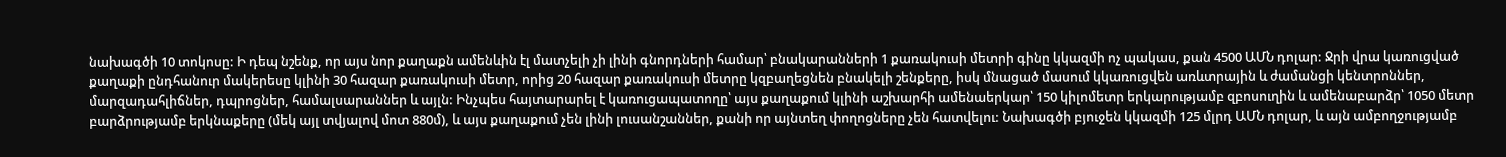նախագծի 10 տոկոսը: Ի դեպ նշենք, որ այս նոր քաղաքն ամենևին էլ մատչելի չի լինի գնորդների համար՝ բնակարանների 1 քառակուսի մետրի գինը կկազմի ոչ պակաս, քան 4500 ԱՄՆ դոլար: Ջրի վրա կառուցված քաղաքի ընդհանուր մակերեսը կլինի 30 հազար քառակուսի մետր, որից 20 հազար քառակուսի մետրը կզբաղեցնեն բնակելի շենքերը, իսկ մնացած մասում կկառուցվեն առևտրային և ժամանցի կենտրոններ, մարզադահլիճներ, դպրոցներ, համալսարաններ և այլն: Ինչպես հայտարարել է կառուցապատողը՝ այս քաղաքում կլինի աշխարհի ամենաերկար՝ 150 կիլոմետր երկարությամբ զբոսուղին և ամենաբարձր՝ 1050 մետր բարձրությամբ երկնաքերը (մեկ այլ տվյալով մոտ 880մ), և այս քաղաքում չեն լինի լուսանշաններ, քանի որ այնտեղ փողոցները չեն հատվելու: Նախագծի բյուջեն կկազմի 125 մլրդ ԱՄՆ դոլար, և այն ամբողջությամբ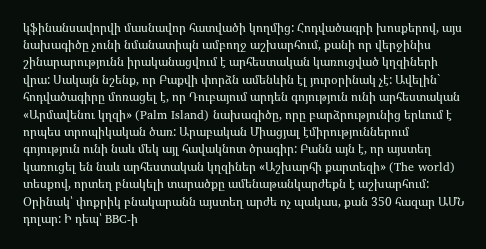կֆինանսավորվի մասնավոր հատվածի կողմից: Հոդվածագրի խոսքերով, այս նախագիծը չունի նմանատիպն ամբողջ աշխարհում, քանի որ վերջինիս շինարարությունն իրականացվում է արհեստական կառուցված կղզիների վրա: Սակայն նշենք, որ Բաքվի փորձն ամենևին էլ յուրօրինակ չէ: Ավելին` հոդվածագիրը մոռացել է, որ Դուբայում արդեն գոյություն ունի արհեստական «Արմավենու կղզի» (Palm Island) նախագիծը, որը բարձրությունից երևում է որպես տրոպիկական ծառ: Արաբական Միացյալ էմիրություններում գոյություն ունի նաև մեկ այլ հավակնոտ ծրագիր: Բանն այն է, որ այստեղ կառուցել են նաև արհեստական կղզիներ «Աշխարհի քարտեզի» (The world) տեսքով, որտեղ բնակելի տարածքը ամենաթանկարժեքն է աշխարհում: Օրինակ՝ փոքրիկ բնակարանն այստեղ արժե ոչ պակաս, քան 350 հազար ԱՄՆ դոլար: Ի դեպ՝ BBC-ի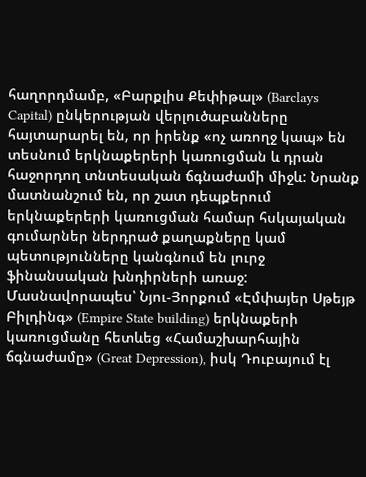հաղորդմամբ, «Բարքլիս Քեփիթալ» (Barclays Capital) ընկերության վերլուծաբանները հայտարարել են, որ իրենք «ոչ առողջ կապ» են տեսնում երկնաքերերի կառուցման և դրան հաջորդող տնտեսական ճգնաժամի միջև: Նրանք մատնանշում են, որ շատ դեպքերում երկնաքերերի կառուցման համար հսկայական գումարներ ներդրած քաղաքները կամ պետությունները կանգնում են լուրջ ֆինանսական խնդիրների առաջ: Մասնավորապես՝ Նյու-Յորքում «Էմփայեր Սթեյթ Բիլդինգ» (Empire State building) երկնաքերի կառուցմանը հետևեց «Համաշխարհային ճգնաժամը» (Great Depression), իսկ Դուբայում էլ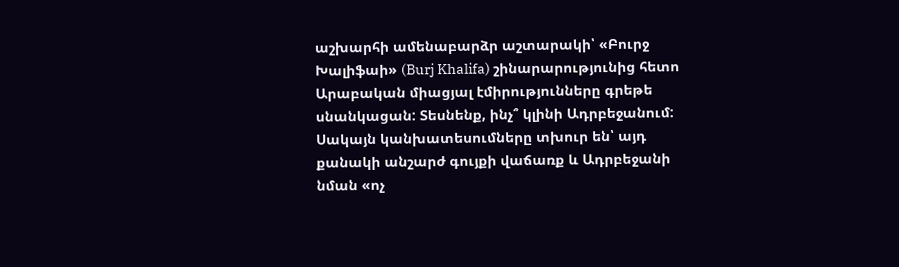աշխարհի ամենաբարձր աշտարակի՝ «Բուրջ Խալիֆաի» (Burj Khalifa) շինարարությունից հետո Արաբական միացյալ էմիրությունները գրեթե սնանկացան: Տեսնենք, ինչ՞ կլինի Ադրբեջանում: Սակայն կանխատեսումները տխուր են՝ այդ քանակի անշարժ գույքի վաճառք և Ադրբեջանի նման «ոչ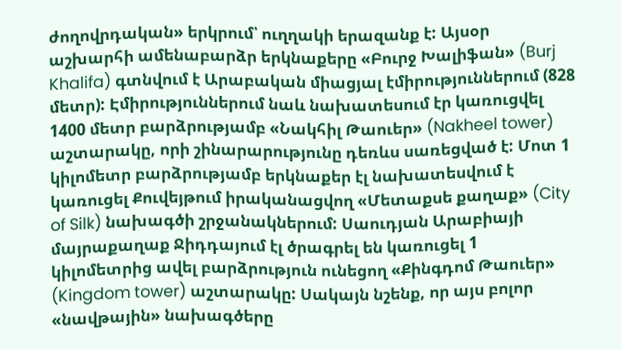ժողովրդական» երկրում՝ ուղղակի երազանք է: Այսօր աշխարհի ամենաբարձր երկնաքերը «Բուրջ Խալիֆան» (Burj Khalifa) գտնվում է Արաբական միացյալ էմիրություններում (828 մետր): Էմիրություններում նաև նախատեսում էր կառուցվել 1400 մետր բարձրությամբ «Նակհիլ Թաուեր» (Nakheel tower) աշտարակը, որի շինարարությունը դեռևս սառեցված է: Մոտ 1 կիլոմետր բարձրությամբ երկնաքեր էլ նախատեսվում է կառուցել Քուվեյթում իրականացվող «Մետաքսե քաղաք» (City of Silk) նախագծի շրջանակներում: Սաուդյան Արաբիայի մայրաքաղաք Ջիդդայում էլ ծրագրել են կառուցել 1 կիլոմետրից ավել բարձրություն ունեցող «Քինգդոմ Թաուեր» (Kingdom tower) աշտարակը: Սակայն նշենք, որ այս բոլոր «նավթային» նախագծերը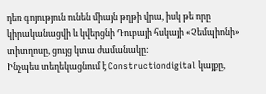դեռ գոյություն ունեն միայն թղթի վրա, իսկ թե որը կիրականացվի և կվերցնի Դուբայի հսկայի «Չեմպիոնի» տիտղոսը, ցույց կտա ժամանակը:
Ինչպես տեղեկացնում է Constructiondigital կայքը,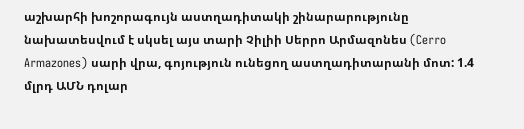աշխարհի խոշորագույն աստղադիտակի շինարարությունը նախատեսվում է սկսել այս տարի Չիլիի Սերրո Արմազոնես (Cerro Armazones) սարի վրա, գոյություն ունեցող աստղադիտարանի մոտ: 1.4 մլրդ ԱՄՆ դոլար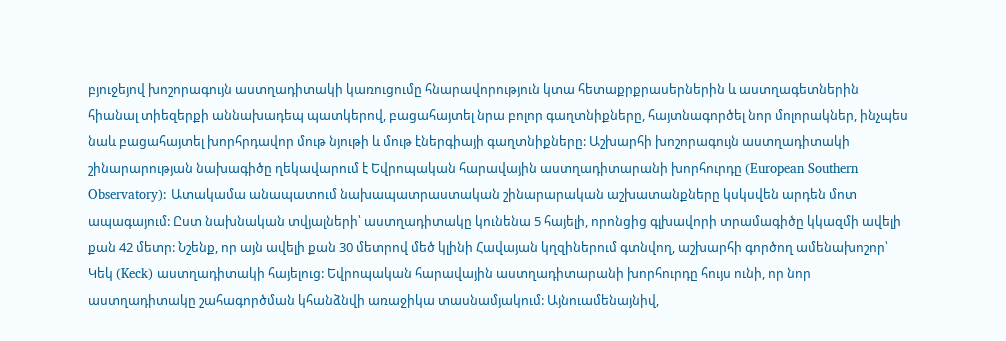բյուջեյով խոշորագույն աստղադիտակի կառուցումը հնարավորություն կտա հետաքրքրասերներին և աստղագետներին հիանալ տիեզերքի աննախադեպ պատկերով, բացահայտել նրա բոլոր գաղտնիքները, հայտնագործել նոր մոլորակներ, ինչպես նաև բացահայտել խորհրդավոր մութ նյութի և մութ էներգիայի գաղտնիքները: Աշխարհի խոշորագույն աստղադիտակի շինարարության նախագիծը ղեկավարում է Եվրոպական հարավային աստղադիտարանի խորհուրդը (European Southern Observatory): Ատակամա անապատում նախապատրաստական շինարարական աշխատանքները կսկսվեն արդեն մոտ ապագայում: Ըստ նախնական տվյալների՝ աստղադիտակը կունենա 5 հայելի, որոնցից գլխավորի տրամագիծը կկազմի ավելի քան 42 մետր: Նշենք, որ այն ավելի քան 30 մետրով մեծ կլինի Հավայան կղզիներում գտնվող, աշխարհի գործող ամենախոշոր՝ Կեկ (Keck) աստղադիտակի հայելուց: Եվրոպական հարավային աստղադիտարանի խորհուրդը հույս ունի, որ նոր աստղադիտակը շահագործման կհանձնվի առաջիկա տասնամյակում: Այնուամենայնիվ,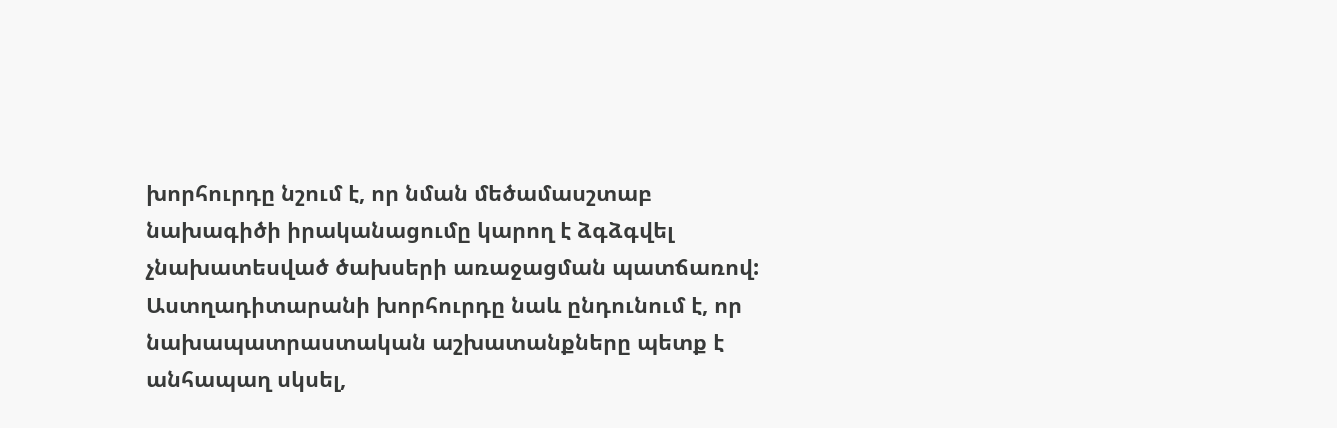խորհուրդը նշում է, որ նման մեծամասշտաբ նախագիծի իրականացումը կարող է ձգձգվել չնախատեսված ծախսերի առաջացման պատճառով: Աստղադիտարանի խորհուրդը նաև ընդունում է, որ նախապատրաստական աշխատանքները պետք է անհապաղ սկսել,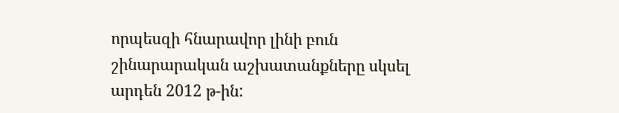որպեսզի հնարավոր լինի բուն շինարարական աշխատանքները սկսել արդեն 2012 թ-ին: